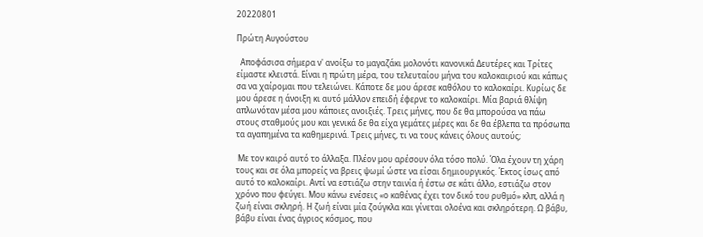20220801

Πρώτη Αυγούστου

  Αποφάσισα σήμερα ν' ανοίξω το μαγαζάκι μολονότι κανονικά Δευτέρες και Τρίτες είμαστε κλειστά. Είναι η πρώτη μέρα, του τελευταίου μήνα του καλοκαιριού και κάπως σα να χαίρομαι που τελειώνει. Κάποτε δε μου άρεσε καθόλου το καλοκαίρι. Κυρίως δε μου άρεσε η άνοιξη κι αυτό μάλλον επειδή έφερνε το καλοκαίρι. Μία βαριά θλίψη απλωνόταν μέσα μου κάποιες ανοιξιές. Τρεις μήνες, που δε θα μπορούσα να πάω στους σταθμούς μου και γενικά δε θα είχα γεμάτες μέρες και δε θα έβλεπα τα πρόσωπα τα αγαπημένα τα καθημερινά. Τρεις μήνες, τι να τους κάνεις όλους αυτούς;

 Με τον καιρό αυτό το άλλαξα. Πλέον μου αρέσουν όλα τόσο πολύ. Όλα έχουν τη χάρη τους και σε όλα μπορείς να βρεις ψωμί ώστε να είσαι δημιουργικός. Έκτος ίσως από αυτό το καλοκαίρι. Αντί να εστιάζω στην ταινία ή έστω σε κάτι άλλο, εστιάζω στον χρόνο που φεύγει. Μου κάνω ενέσεις «ο καθένας έχει τον δικό του ρυθμό» κλπ, αλλά η ζωή είναι σκληρή. Η ζωή είναι μία ζούγκλα και γίνεται ολοένα και σκληρότερη. Ω βάβυ, βάβυ είναι ένας άγριος κόσμος, που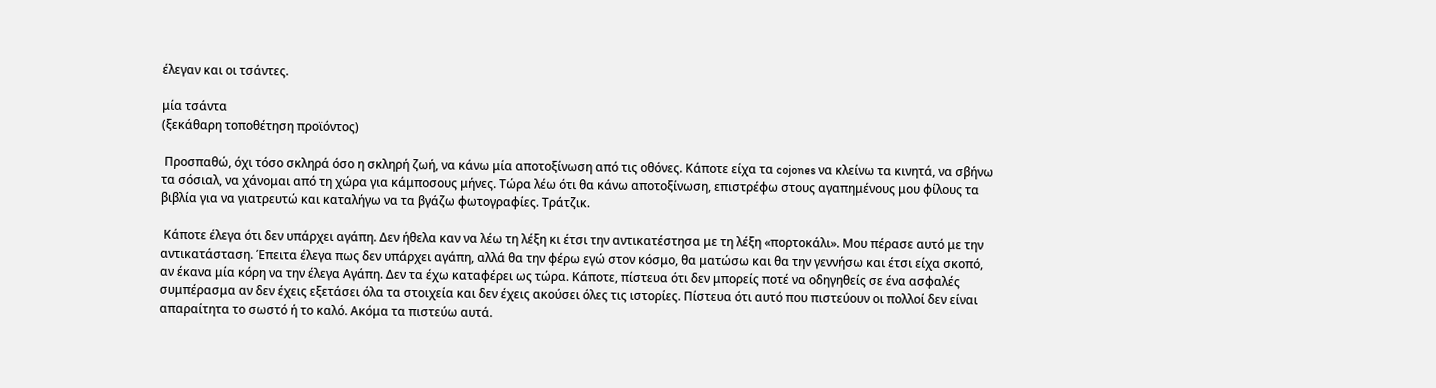έλεγαν και οι τσάντες.

μία τσάντα
(ξεκάθαρη τοποθέτηση προϊόντος)

 Προσπαθώ, όχι τόσο σκληρά όσο η σκληρή ζωή, να κάνω μία αποτοξίνωση από τις οθόνες. Κάποτε είχα τα cojones να κλείνω τα κινητά, να σβήνω τα σόσιαλ, να χάνομαι από τη χώρα για κάμποσους μήνες. Τώρα λέω ότι θα κάνω αποτοξίνωση, επιστρέφω στους αγαπημένους μου φίλους τα βιβλία για να γιατρευτώ και καταλήγω να τα βγάζω φωτογραφίες. Τράτζικ.

 Κάποτε έλεγα ότι δεν υπάρχει αγάπη. Δεν ήθελα καν να λέω τη λέξη κι έτσι την αντικατέστησα με τη λέξη «πορτοκάλι». Μου πέρασε αυτό με την αντικατάσταση. Έπειτα έλεγα πως δεν υπάρχει αγάπη, αλλά θα την φέρω εγώ στον κόσμο, θα ματώσω και θα την γεννήσω και έτσι είχα σκοπό, αν έκανα μία κόρη να την έλεγα Αγάπη. Δεν τα έχω καταφέρει ως τώρα. Κάποτε, πίστευα ότι δεν μπορείς ποτέ να οδηγηθείς σε ένα ασφαλές συμπέρασμα αν δεν έχεις εξετάσει όλα τα στοιχεία και δεν έχεις ακούσει όλες τις ιστορίες. Πίστευα ότι αυτό που πιστεύουν οι πολλοί δεν είναι απαραίτητα το σωστό ή το καλό. Ακόμα τα πιστεύω αυτά.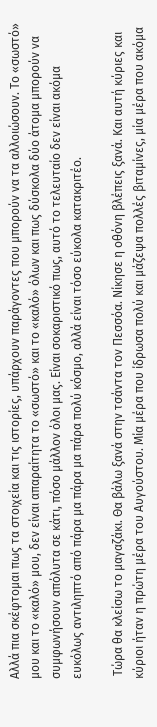Αλλά πια σκέφτομαι πως τα στοιχεία και τις ιστορίες, υπάρχουν παράγοντες που μπορούν να τα αλλοιώσουν. Το «σωστό» μου και το «καλό» μου, δεν είναι απαραίτητα το «σωστό» και το «καλό» όλων και πως δύσκολα δύο άτομα μπορούν να συμφωνήσουν απόλυτα σε κάτι, πόσο μάλλον όλοι μας. Είναι σοκαριστικό πως, αυτό το τελευταίο δεν είναι ακόμα ευκόλως αντιληπτό από πάρα μα πάρα μα πάρα πολύ κόσμο, αλλά είναι τόσο εύκολα κατακριτέο.

 Τώρα θα κλείσω το μαγαζάκι. Θα βάλω ξανά στην τσάντα τον Πεσσόα. Νίκησε η οθόνη βλέπεις ξανά. Και αυτή κύριες και κύριοι ήταν η πρώτη μέρα του Αυγούστου. Μία μέρα που ίδρωσα πολύ και μάζεψα πολλές βιταμίνες, μία μέρα που ακόμα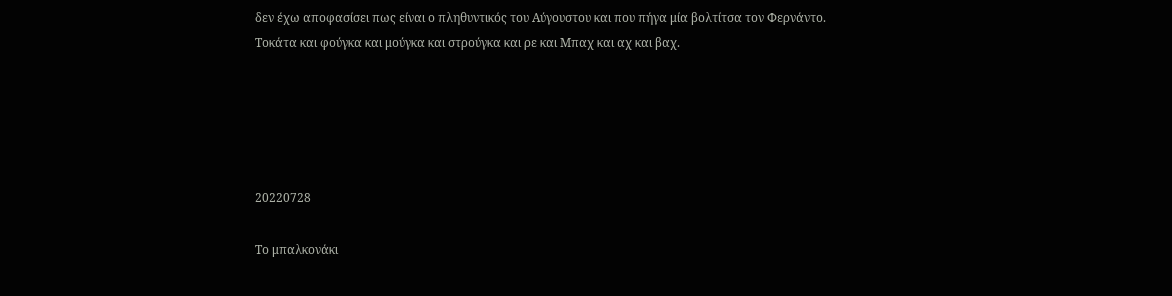δεν έχω αποφασίσει πως είναι ο πληθυντικός του Αύγουστου και που πήγα μία βολτίτσα τον Φερνάντο. Τοκάτα και φούγκα και μούγκα και στρούγκα και ρε και Μπαχ και αχ και βαχ.





20220728

Το μπαλκονάκι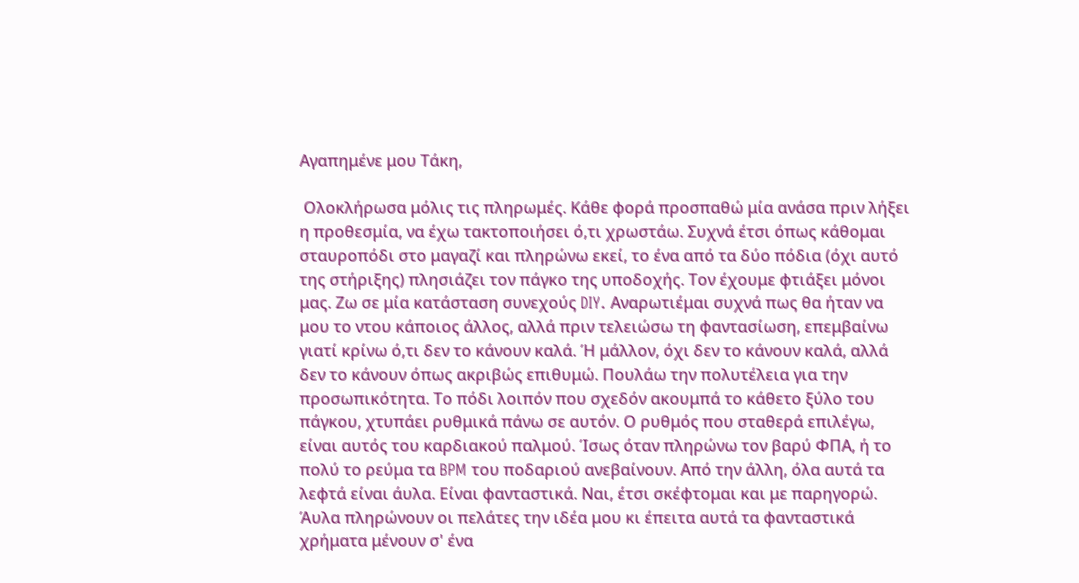Αγαπημένε μου Τάκη,

 Ολοκλήρωσα μόλις τις πληρωμές. Κάθε φορά προσπαθώ μία ανάσα πριν λήξει η προθεσμία, να έχω τακτοποιήσει ό,τι χρωστάω. Συχνά έτσι όπως κάθομαι σταυροπόδι στο μαγαζί και πληρώνω εκεί, το ένα από τα δύο πόδια (όχι αυτό της στήριξης) πλησιάζει τον πάγκο της υποδοχής. Τον έχουμε φτιάξει μόνοι μας. Ζω σε μία κατάσταση συνεχούς DIY. Αναρωτιέμαι συχνά πως θα ήταν να μου το ντου κάποιος άλλος, αλλά πριν τελειώσω τη φαντασίωση, επεμβαίνω γιατί κρίνω ό,τι δεν το κάνουν καλά. Ή μάλλον, όχι δεν το κάνουν καλά, αλλά δεν το κάνουν όπως ακριβώς επιθυμώ. Πουλάω την πολυτέλεια για την προσωπικότητα. Το πόδι λοιπόν που σχεδόν ακουμπά το κάθετο ξύλο του πάγκου, χτυπάει ρυθμικά πάνω σε αυτόν. Ο ρυθμός που σταθερά επιλέγω, είναι αυτός του καρδιακού παλμού. Ίσως όταν πληρώνω τον βαρύ ΦΠΑ, ή το πολύ το ρεύμα τα BPM του ποδαριού ανεβαίνουν. Από την άλλη, όλα αυτά τα λεφτά είναι άυλα. Είναι φανταστικά. Ναι, έτσι σκέφτομαι και με παρηγορώ. Άυλα πληρώνουν οι πελάτες την ιδέα μου κι έπειτα αυτά τα φανταστικά χρήματα μένουν σ' ένα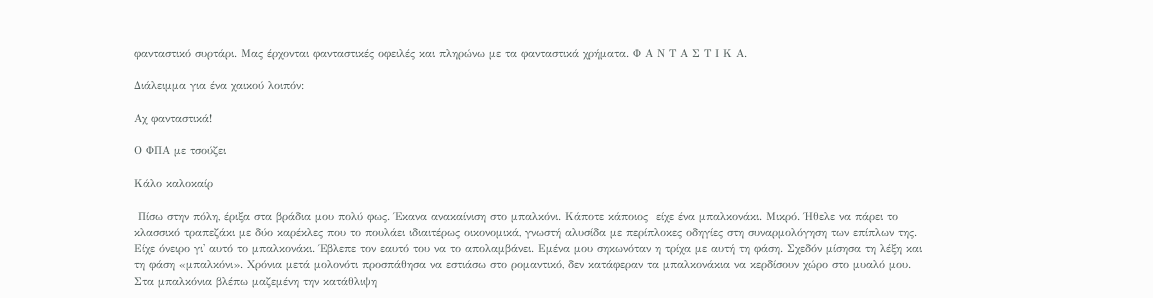φανταστικό συρτάρι. Μας έρχονται φανταστικές οφειλές και πληρώνω με τα φανταστικά χρήματα. Φ Α Ν Τ Α Σ Τ Ι Κ Α.

Διάλειμμα για ένα χαικού λοιπόν:

Αχ φανταστικά!

Ο ΦΠΑ με τσούζει

Κάλο καλοκαίρ

 Πίσω στην πόλη, έριξα στα βράδια μου πολύ φως. Έκανα ανακαίνιση στο μπαλκόνι. Κάποτε κάποιος  είχε ένα μπαλκονάκι. Μικρό. Ήθελε να πάρει το κλασσικό τραπεζάκι με δύο καρέκλες που το πουλάει ιδιαιτέρως οικονομικά, γνωστή αλυσίδα με περίπλοκες οδηγίες στη συναρμολόγηση των επίπλων της. Είχε όνειρο γι' αυτό το μπαλκονάκι. Έβλεπε τον εαυτό του να το απολαμβάνει. Εμένα μου σηκωνόταν η τρίχα με αυτή τη φάση. Σχεδόν μίσησα τη λέξη και τη φάση «μπαλκόνι». Χρόνια μετά μολονότι προσπάθησα να εστιάσω στο ρομαντικό, δεν κατάφεραν τα μπαλκονάκια να κερδίσουν χώρο στο μυαλό μου. Στα μπαλκόνια βλέπω μαζεμένη την κατάθλιψη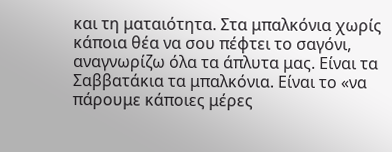και τη ματαιότητα. Στα μπαλκόνια χωρίς κάποια θέα να σου πέφτει το σαγόνι, αναγνωρίζω όλα τα άπλυτα μας. Είναι τα Σαββατάκια τα μπαλκόνια. Είναι το «να πάρουμε κάποιες μέρες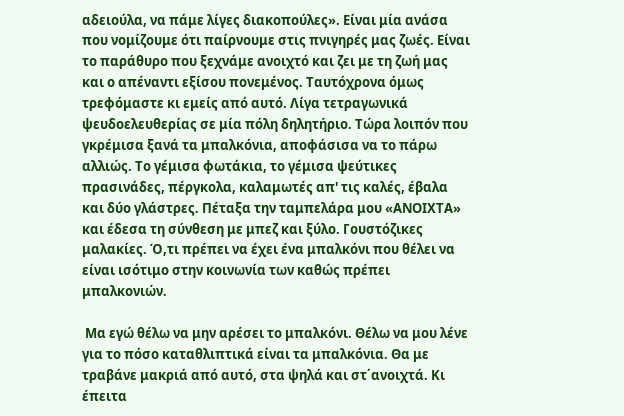αδειούλα, να πάμε λίγες διακοπούλες». Είναι μία ανάσα που νομίζουμε ότι παίρνουμε στις πνιγηρές μας ζωές. Είναι το παράθυρο που ξεχνάμε ανοιχτό και ζει με τη ζωή μας και ο απέναντι εξίσου πονεμένος. Ταυτόχρονα όμως τρεφόμαστε κι εμείς από αυτό. Λίγα τετραγωνικά ψευδοελευθερίας σε μία πόλη δηλητήριο. Τώρα λοιπόν που γκρέμισα ξανά τα μπαλκόνια, αποφάσισα να το πάρω αλλιώς. Το γέμισα φωτάκια, το γέμισα ψεύτικες πρασινάδες, πέργκολα, καλαμωτές απ' τις καλές, έβαλα και δύο γλάστρες. Πέταξα την ταμπελάρα μου «ΑΝΟΙΧΤΑ» και έδεσα τη σύνθεση με μπεζ και ξύλο. Γουστόζικες μαλακίες. Ό,τι πρέπει να έχει ένα μπαλκόνι που θέλει να είναι ισότιμο στην κοινωνία των καθώς πρέπει μπαλκονιών.

 Μα εγώ θέλω να μην αρέσει το μπαλκόνι. Θέλω να μου λένε για το πόσο καταθλιπτικά είναι τα μπαλκόνια. Θα με τραβάνε μακριά από αυτό, στα ψηλά και στ΄ανοιχτά. Κι έπειτα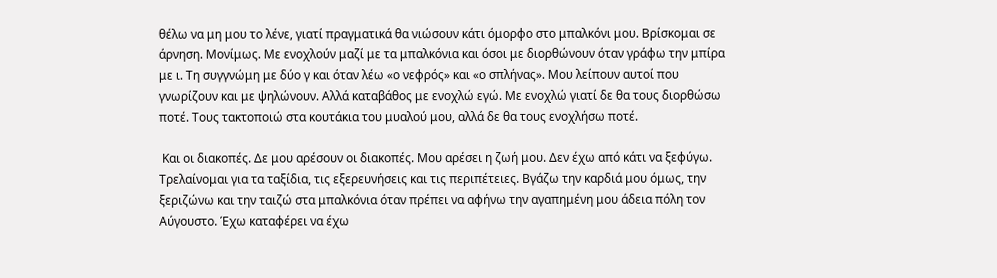θέλω να μη μου το λένε, γιατί πραγματικά θα νιώσουν κάτι όμορφο στο μπαλκόνι μου. Βρίσκομαι σε άρνηση. Μονίμως. Με ενοχλούν μαζί με τα μπαλκόνια και όσοι με διορθώνουν όταν γράφω την μπίρα με ι. Τη συγγνώμη με δύο γ και όταν λέω «ο νεφρός» και «ο σπλήνας». Μου λείπουν αυτοί που γνωρίζουν και με ψηλώνουν. Αλλά καταβάθος με ενοχλώ εγώ. Με ενοχλώ γιατί δε θα τους διορθώσω ποτέ. Τους τακτοποιώ στα κουτάκια του μυαλού μου, αλλά δε θα τους ενοχλήσω ποτέ.

 Και οι διακοπές. Δε μου αρέσουν οι διακοπές. Μου αρέσει η ζωή μου. Δεν έχω από κάτι να ξεφύγω. Τρελαίνομαι για τα ταξίδια, τις εξερευνήσεις και τις περιπέτειες. Βγάζω την καρδιά μου όμως, την ξεριζώνω και την ταιζώ στα μπαλκόνια όταν πρέπει να αφήνω την αγαπημένη μου άδεια πόλη τον Αύγουστο. Έχω καταφέρει να έχω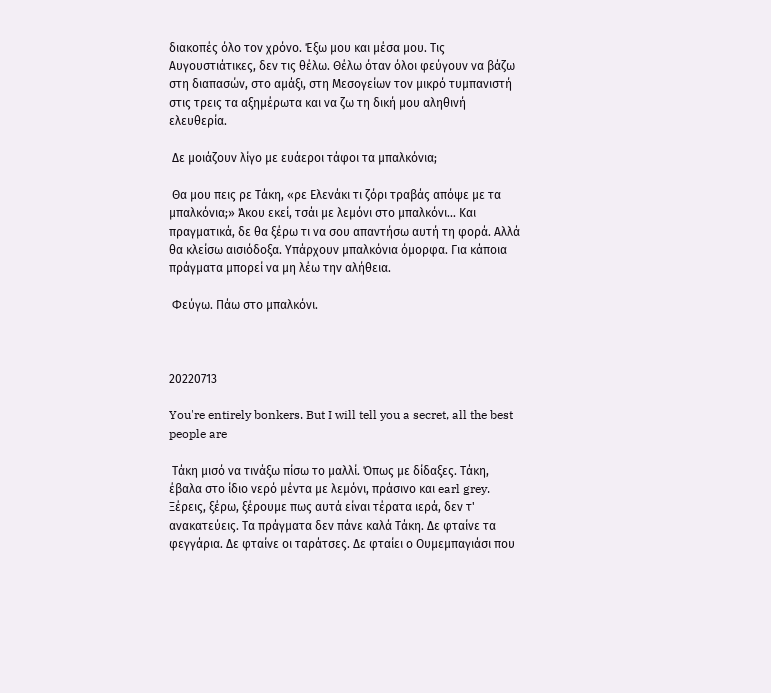διακοπές όλο τον χρόνο. Έξω μου και μέσα μου. Τις Αυγουστιάτικες, δεν τις θέλω. Θέλω όταν όλοι φεύγουν να βάζω στη διαπασών, στο αμάξι, στη Μεσογείων τον μικρό τυμπανιστή στις τρεις τα αξημέρωτα και να ζω τη δική μου αληθινή ελευθερία.

 Δε μοιάζουν λίγο με ευάεροι τάφοι τα μπαλκόνια;

 Θα μου πεις ρε Τάκη, «ρε Ελενάκι τι ζόρι τραβάς απόψε με τα μπαλκόνια;» Άκου εκεί, τσάι με λεμόνι στο μπαλκόνι... Και πραγματικά, δε θα ξέρω τι να σου απαντήσω αυτή τη φορά. Αλλά θα κλείσω αισιόδοξα. Υπάρχουν μπαλκόνια όμορφα. Για κάποια πράγματα μπορεί να μη λέω την αλήθεια.

 Φεύγω. Πάω στο μπαλκόνι.



20220713

You're entirely bonkers. But I will tell you a secret, all the best people are

 Τάκη μισό να τινάξω πίσω το μαλλί. Όπως με δίδαξες. Τάκη, έβαλα στο ίδιο νερό μέντα με λεμόνι, πράσινο και earl grey. Ξέρεις, ξέρω, ξέρουμε πως αυτά είναι τέρατα ιερά, δεν τ' ανακατεύεις. Τα πράγματα δεν πάνε καλά Τάκη. Δε φταίνε τα φεγγάρια. Δε φταίνε οι ταράτσες. Δε φταίει ο Ουμεμπαγιάσι που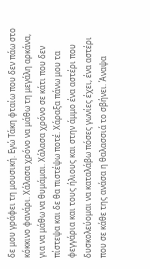δε μου γράφει τη μουσική. Εγώ Τάκη φταίω που δεν πάω στο κόκκινο φανάρι. Χάλασα χρόνο να μάθω τη μεγάλη αρκάνα, για να μάθω να θυμάμαι. Χάλασα χρόνο σε κάτι που δεν πίστεψα και δε θα πιστέψω ποτέ. Χάραξα πάνω μου τα φεγγάρια και τους ήλιους και στην άμμο ένα αστέρι που δυσκολεύομαι να καταλάβω πόσες γωνίες έχει, ένα αστέρι που σε κάθε της ανάσα η θαλασσιά το σβήνει. Άναψα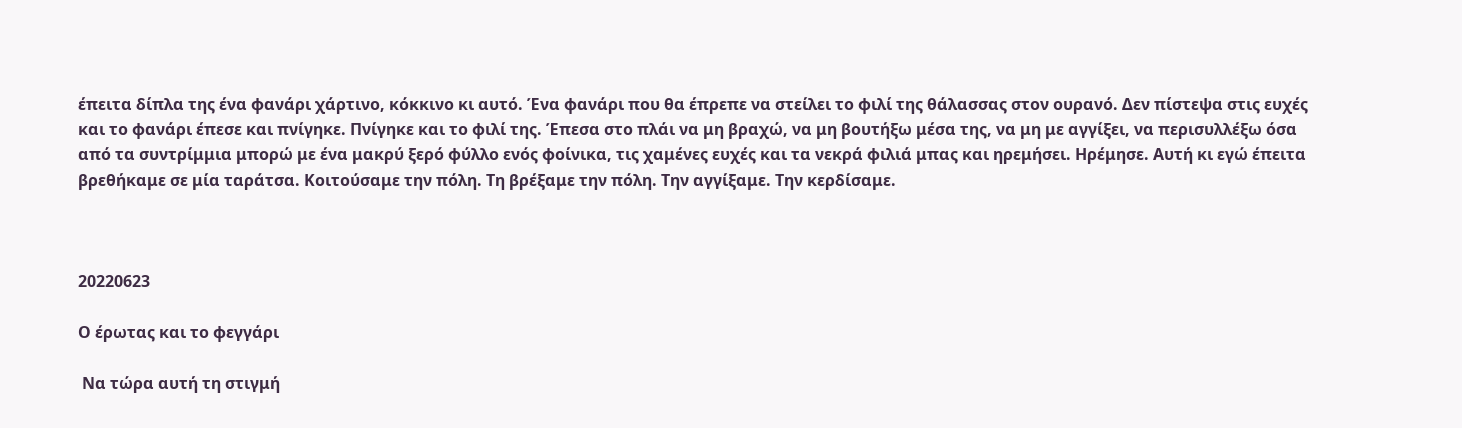έπειτα δίπλα της ένα φανάρι χάρτινο, κόκκινο κι αυτό. Ένα φανάρι που θα έπρεπε να στείλει το φιλί της θάλασσας στον ουρανό. Δεν πίστεψα στις ευχές και το φανάρι έπεσε και πνίγηκε. Πνίγηκε και το φιλί της. Έπεσα στο πλάι να μη βραχώ, να μη βουτήξω μέσα της, να μη με αγγίξει, να περισυλλέξω όσα από τα συντρίμμια μπορώ με ένα μακρύ ξερό φύλλο ενός φοίνικα, τις χαμένες ευχές και τα νεκρά φιλιά μπας και ηρεμήσει. Ηρέμησε. Αυτή κι εγώ έπειτα βρεθήκαμε σε μία ταράτσα. Κοιτούσαμε την πόλη. Τη βρέξαμε την πόλη. Την αγγίξαμε. Την κερδίσαμε.



20220623

Ο έρωτας και το φεγγάρι

 Να τώρα αυτή τη στιγμή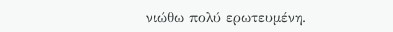νιώθω πολύ ερωτευμένη.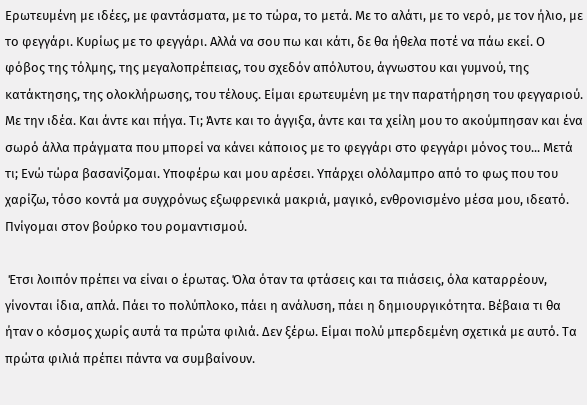Ερωτευμένη με ιδέες, με φαντάσματα, με το τώρα, το μετά. Με το αλάτι, με το νερό, με τον ήλιο, με το φεγγάρι. Κυρίως με το φεγγάρι. Αλλά να σου πω και κάτι, δε θα ήθελα ποτέ να πάω εκεί. Ο φόβος της τόλμης, της μεγαλοπρέπειας, του σχεδόν απόλυτου, άγνωστου και γυμνού, της κατάκτησης, της ολοκλήρωσης, του τέλους. Είμαι ερωτευμένη με την παρατήρηση του φεγγαριού. Με την ιδέα. Και άντε και πήγα. Τι; Άντε και το άγγιξα, άντε και τα χείλη μου το ακούμπησαν και ένα σωρό άλλα πράγματα που μπορεί να κάνει κάποιος με το φεγγάρι στο φεγγάρι μόνος του... Μετά τι; Ενώ τώρα βασανίζομαι. Υποφέρω και μου αρέσει. Υπάρχει ολόλαμπρο από το φως που του χαρίζω, τόσο κοντά μα συγχρόνως εξωφρενικά μακριά, μαγικό, ενθρονισμένο μέσα μου, ιδεατό. Πνίγομαι στον βούρκο του ρομαντισμού.

 Έτσι λοιπόν πρέπει να είναι ο έρωτας. Όλα όταν τα φτάσεις και τα πιάσεις, όλα καταρρέουν, γίνονται ίδια, απλά. Πάει το πολύπλοκο, πάει η ανάλυση, πάει η δημιουργικότητα. Βέβαια τι θα ήταν ο κόσμος χωρίς αυτά τα πρώτα φιλιά. Δεν ξέρω. Είμαι πολύ μπερδεμένη σχετικά με αυτό. Τα πρώτα φιλιά πρέπει πάντα να συμβαίνουν.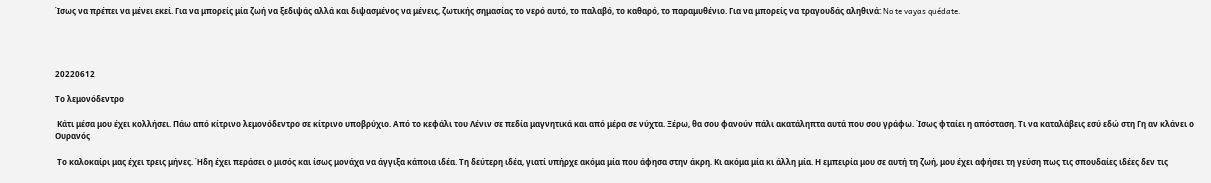Ίσως να πρέπει να μένει εκεί. Για να μπορείς μία ζωή να ξεδιψάς αλλά και διψασμένος να μένεις, ζωτικής σημασίας το νερό αυτό, το παλαβό, το καθαρό, το παραμυθένιο. Για να μπορείς να τραγουδάς αληθινά: No te vayas quédate.




20220612

Το λεμονόδεντρο

 Κάτι μέσα μου έχει κολλήσει. Πάω από κίτρινο λεμονόδεντρο σε κίτρινο υποβρύχιο. Από το κεφάλι του Λένιν σε πεδία μαγνητικά και από μέρα σε νύχτα. Ξέρω, θα σου φανούν πάλι ακατάληπτα αυτά που σου γράφω. Ίσως φταίει η απόσταση. Τι να καταλάβεις εσύ εδώ στη Γη αν κλάνει ο Ουρανός

 Το καλοκαίρι μας έχει τρεις μήνες. Ήδη έχει περάσει ο μισός και ίσως μονάχα να άγγιξα κάποια ιδέα. Τη δεύτερη ιδέα, γιατί υπήρχε ακόμα μία που άφησα στην άκρη. Κι ακόμα μία κι άλλη μία. Η εμπειρία μου σε αυτή τη ζωή, μου έχει αφήσει τη γεύση πως τις σπουδαίες ιδέες δεν τις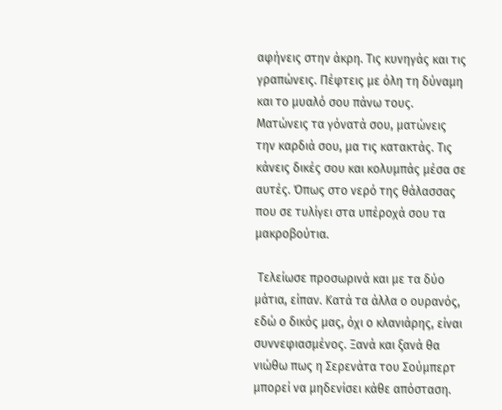αφήνεις στην άκρη. Τις κυνηγάς και τις γραπώνεις. Πέφτεις με όλη τη δύναμη και το μυαλό σου πάνω τους. Ματώνεις τα γόνατά σου, ματώνεις την καρδιά σου, μα τις κατακτάς. Τις κάνεις δικές σου και κολυμπάς μέσα σε αυτές. Όπως στο νερό της θάλασσας που σε τυλίγει στα υπέροχά σου τα μακροβούτια.

 Τελείωσε προσωρινά και με τα δύο μάτια, είπαν. Κατά τα άλλα ο ουρανός, εδώ ο δικός μας, όχι ο κλανιάρης, είναι συννεφιασμένος. Ξανά και ξανά θα νιώθω πως η Σερενάτα του Σούμπερτ μπορεί να μηδενίσει κάθε απόσταση.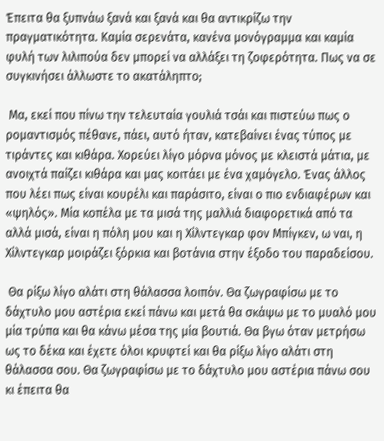Έπειτα θα ξυπνάω ξανά και ξανά και θα αντικρίζω την πραγματικότητα. Καμία σερενάτα, κανένα μονόγραμμα και καμία φυλή των λιλιπούα δεν μπορεί να αλλάξει τη ζοφερότητα. Πως να σε συγκινήσει άλλωστε το ακατάληπτο;

 Μα, εκεί που πίνω την τελευταία γουλιά τσάι και πιστεύω πως ο ρομαντισμός πέθανε, πάει, αυτό ήταν, κατεβαίνει ένας τύπος με τιράντες και κιθάρα. Χορεύει λίγο μόρνα μόνος με κλειστά μάτια, με ανοιχτά παίζει κιθάρα και μας κοιτάει με ένα χαμόγελο. Ένας άλλος που λέει πως είναι κουρέλι και παράσιτο, είναι ο πιο ενδιαφέρων και «ψηλός». Mία κοπέλα με τα μισά της μαλλιά διαφορετικά από τα αλλά μισά, είναι η πόλη μου και η Χίλντεγκαρ φον Μπίγκεν, ω ναι, η Χίλντεγκαρ μοιράζει ξόρκια και βοτάνια στην έξοδο του παραδείσου.

 Θα ρίξω λίγο αλάτι στη θάλασσα λοιπόν. Θα ζωγραφίσω με το δάχτυλο μου αστέρια εκεί πάνω και μετά θα σκάψω με το μυαλό μου μία τρύπα και θα κάνω μέσα της μία βουτιά. Θα βγω όταν μετρήσω ως το δέκα και έχετε όλοι κρυφτεί και θα ρίξω λίγο αλάτι στη θάλασσα σου. Θα ζωγραφίσω με το δάχτυλο μου αστέρια πάνω σου κι έπειτα θα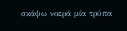σκάψω νοερά μία τρύπα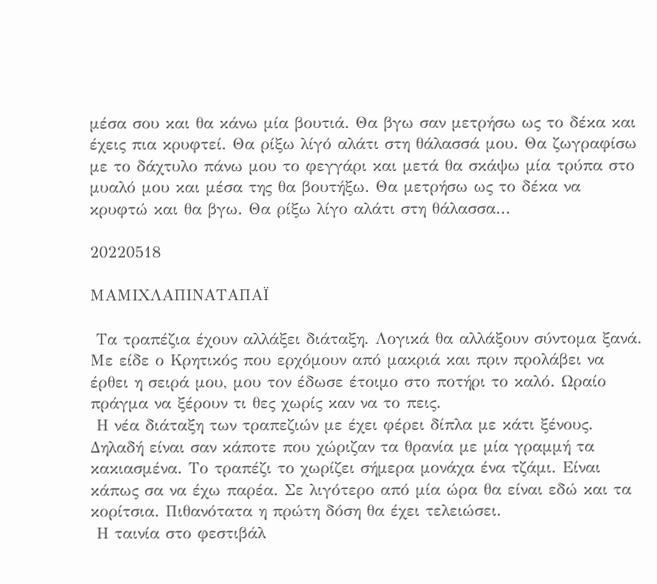μέσα σου και θα κάνω μία βουτιά. Θα βγω σαν μετρήσω ως το δέκα και έχεις πια κρυφτεί. Θα ρίξω λίγό αλάτι στη θάλασσά μου. Θα ζωγραφίσω με το δάχτυλο πάνω μου το φεγγάρι και μετά θα σκάψω μία τρύπα στο μυαλό μου και μέσα της θα βουτήξω. Θα μετρήσω ως το δέκα να κρυφτώ και θα βγω. Θα ρίξω λίγο αλάτι στη θάλασσα...

20220518

ΜΑΜΙΧΛΑΠΙΝΑΤΑΠΑΪ

 Τα τραπέζια έχουν αλλάξει διάταξη. Λογικά θα αλλάξουν σύντομα ξανά. Με είδε ο Κρητικός που ερχόμουν από μακριά και πριν προλάβει να έρθει η σειρά μου, μου τον έδωσε έτοιμο στο ποτήρι το καλό. Ωραίο πράγμα να ξέρουν τι θες χωρίς καν να το πεις.
 Η νέα διάταξη των τραπεζιών με έχει φέρει δίπλα με κάτι ξένους. Δηλαδή είναι σαν κάποτε που χώριζαν τα θρανία με μία γραμμή τα κακιασμένα. Το τραπέζι το χωρίζει σήμερα μονάχα ένα τζάμι. Είναι κάπως σα να έχω παρέα. Σε λιγότερο από μία ώρα θα είναι εδώ και τα κορίτσια. Πιθανότατα η πρώτη δόση θα έχει τελειώσει.
 Η ταινία στο φεστιβάλ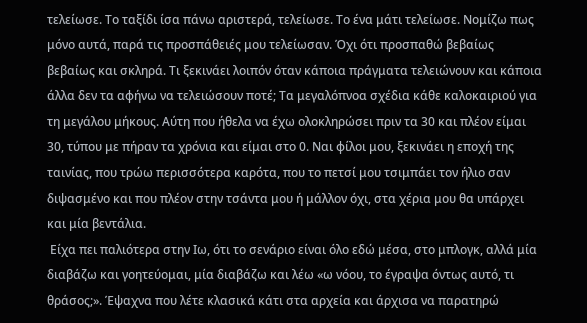τελείωσε. Το ταξίδι ίσα πάνω αριστερά, τελείωσε. Το ένα μάτι τελείωσε. Νομίζω πως μόνο αυτά, παρά τις προσπάθειές μου τελείωσαν. Όχι ότι προσπαθώ βεβαίως βεβαίως και σκληρά. Τι ξεκινάει λοιπόν όταν κάποια πράγματα τελειώνουν και κάποια άλλα δεν τα αφήνω να τελειώσουν ποτέ; Τα μεγαλόπνοα σχέδια κάθε καλοκαιριού για τη μεγάλου μήκους. Αύτη που ήθελα να έχω ολοκληρώσει πριν τα 30 και πλέον είμαι 30, τύπου με πήραν τα χρόνια και είμαι στο 0. Ναι φίλοι μου, ξεκινάει η εποχή της ταινίας, που τρώω περισσότερα καρότα, που το πετσί μου τσιμπάει τον ήλιο σαν διψασμένο και που πλέον στην τσάντα μου ή μάλλον όχι, στα χέρια μου θα υπάρχει και μία βεντάλια.
 Είχα πει παλιότερα στην Ιω, ότι το σενάριο είναι όλο εδώ μέσα, στο μπλογκ, αλλά μία διαβάζω και γοητεύομαι, μία διαβάζω και λέω «ω νόου, το έγραψα όντως αυτό, τι θράσος;». Έψαχνα που λέτε κλασικά κάτι στα αρχεία και άρχισα να παρατηρώ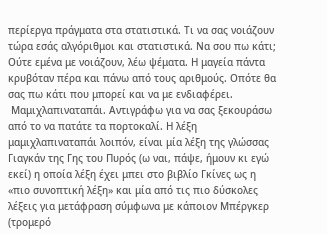περίεργα πράγματα στα στατιστικά. Τι να σας νοιάζουν τώρα εσάς αλγόριθμοι και στατιστικά. Να σου πω κάτι; Ούτε εμένα με νοιάζουν, λέω ψέματα. Η μαγεία πάντα κρυβόταν πέρα και πάνω από τους αριθμούς. Οπότε θα σας πω κάτι που μπορεί και να με ενδιαφέρει.
 Μαμιχλαπιναταπάι. Αντιγράφω για να σας ξεκουράσω από το να πατάτε τα πορτοκαλί. Η λέξη μαμιχλαπιναταπάι λοιπόν, είναι μία λέξη της γλώσσας Γιαγκάν της Γης του Πυρός (ω ναι, πάψε, ήμουν κι εγώ εκεί) η οποία λέξη έχει μπει στο βιβλίο Γκίνες ως η «πιο συνοπτική λέξη» και μία από τις πιο δύσκολες λέξεις για μετάφραση σύμφωνα με κάποιον Μπέργκερ (τρομερό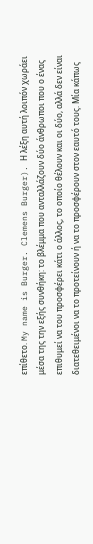επίθετο. My name is Burger. Clemens Burger). Η λέξη αυτή λοιπόν χωράει μέσα της την εξής συνθήκη: το βλέμμα που ανταλλάζουν δύο άνθρωποι που ο ένας επιθυμεί να του προσφέρει κάτι ο άλλος, το οποίο θέλουν και οι δύο, αλλά δεν είναι διατεθειμένοι να το προτείνουν ή να το προσφέρουν στον εαυτό τους. Μία κάπως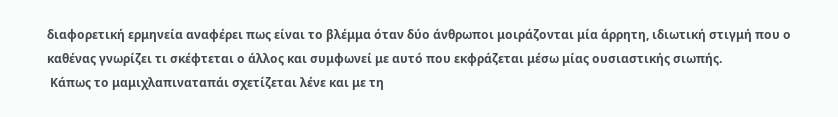διαφορετική ερμηνεία αναφέρει πως είναι το βλέμμα όταν δύο άνθρωποι μοιράζονται μία άρρητη, ιδιωτική στιγμή που ο καθένας γνωρίζει τι σκέφτεται ο άλλος και συμφωνεί με αυτό που εκφράζεται μέσω μίας ουσιαστικής σιωπής.
 Κάπως το μαμιχλαπιναταπάι σχετίζεται λένε και με τη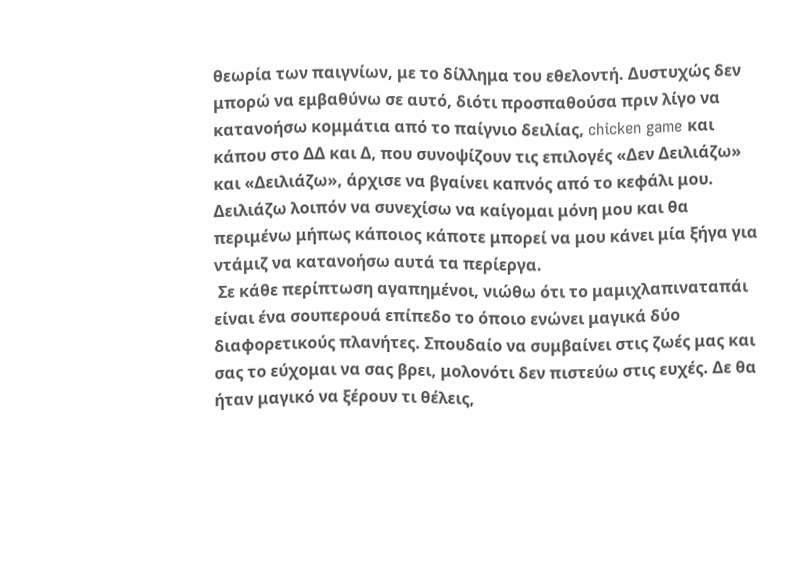θεωρία των παιγνίων, με το δίλλημα του εθελοντή. Δυστυχώς δεν μπορώ να εμβαθύνω σε αυτό, διότι προσπαθούσα πριν λίγο να κατανοήσω κομμάτια από το παίγνιο δειλίας, chicken game και κάπου στο ΔΔ και Δ, που συνοψίζουν τις επιλογές «Δεν Δειλιάζω» και «Δειλιάζω», άρχισε να βγαίνει καπνός από το κεφάλι μου. Δειλιάζω λοιπόν να συνεχίσω να καίγομαι μόνη μου και θα περιμένω μήπως κάποιος κάποτε μπορεί να μου κάνει μία ξήγα για ντάμιζ να κατανοήσω αυτά τα περίεργα.
 Σε κάθε περίπτωση αγαπημένοι, νιώθω ότι το μαμιχλαπιναταπάι είναι ένα σουπερουά επίπεδο το όποιο ενώνει μαγικά δύο διαφορετικούς πλανήτες. Σπουδαίο να συμβαίνει στις ζωές μας και σας το εύχομαι να σας βρει, μολονότι δεν πιστεύω στις ευχές. Δε θα ήταν μαγικό να ξέρουν τι θέλεις,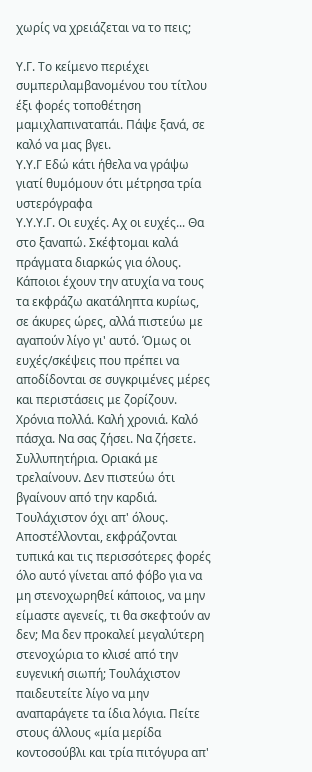χωρίς να χρειάζεται να το πεις;

Υ.Γ. Το κείμενο περιέχει συμπεριλαμβανομένου του τίτλου έξι φορές τοποθέτηση μαμιχλαπιναταπάι. Πάψε ξανά, σε καλό να μας βγει.
Υ.Υ.Γ Εδώ κάτι ήθελα να γράψω γιατί θυμόμουν ότι μέτρησα τρία υστερόγραφα
Υ.Υ.Υ.Γ. Οι ευχές. Αχ οι ευχές... Θα στο ξαναπώ. Σκέφτομαι καλά πράγματα διαρκώς για όλους. Κάποιοι έχουν την ατυχία να τους τα εκφράζω ακατάληπτα κυρίως, σε άκυρες ώρες, αλλά πιστεύω με αγαπούν λίγο γι' αυτό. Όμως οι ευχές/σκέψεις που πρέπει να αποδίδονται σε συγκριμένες μέρες και περιστάσεις με ζορίζουν. Χρόνια πολλά. Καλή χρονιά. Καλό πάσχα. Να σας ζήσει. Να ζήσετε. Συλλυπητήρια. Οριακά με τρελαίνουν. Δεν πιστεύω ότι βγαίνουν από την καρδιά. Τουλάχιστον όχι απ' όλους. Αποστέλλονται, εκφράζονται τυπικά και τις περισσότερες φορές όλο αυτό γίνεται από φόβο για να μη στενοχωρηθεί κάποιος, να μην είμαστε αγενείς, τι θα σκεφτούν αν δεν; Μα δεν προκαλεί μεγαλύτερη στενοχώρια το κλισέ από την ευγενική σιωπή; Τουλάχιστον παιδευτείτε λίγο να μην αναπαράγετε τα ίδια λόγια. Πείτε στους άλλους «μία μερίδα κοντοσούβλι και τρία πιτόγυρα απ'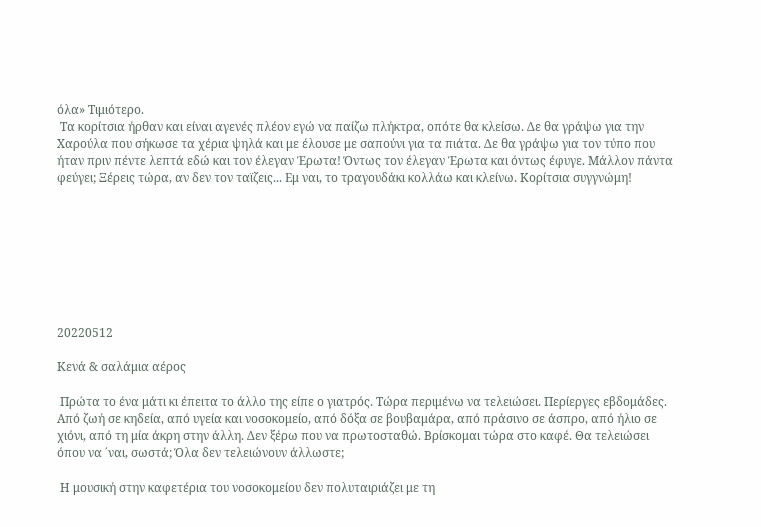όλα» Τιμιότερο.
 Τα κορίτσια ήρθαν και είναι αγενές πλέον εγώ να παίζω πλήκτρα, οπότε θα κλείσω. Δε θα γράψω για την Χαρούλα που σήκωσε τα χέρια ψηλά και με έλουσε με σαπούνι για τα πιάτα. Δε θα γράψω για τον τύπο που ήταν πριν πέντε λεπτά εδώ και τον έλεγαν Έρωτα! Όντως τον έλεγαν Έρωτα και όντως έφυγε. Μάλλον πάντα φεύγει; Ξέρεις τώρα, αν δεν τον ταϊζεις... Εμ ναι, το τραγουδάκι κολλάω και κλείνω. Κορίτσια συγγνώμη!








20220512

Κενά & σαλάμια αέρος

 Πρώτα το ένα μάτι κι έπειτα το άλλο της είπε ο γιατρός. Τώρα περιμένω να τελειώσει. Περίεργες εβδομάδες. Από ζωή σε κηδεία, από υγεία και νοσοκομείο, από δόξα σε βουβαμάρα, από πράσινο σε άσπρο, από ήλιο σε χιόνι, από τη μία άκρη στην άλλη. Δεν ξέρω που να πρωτοσταθώ. Βρίσκομαι τώρα στο καφέ. Θα τελειώσει όπου να ΄ναι, σωστά; Όλα δεν τελειώνουν άλλωστε;

 Η μουσική στην καφετέρια του νοσοκομείου δεν πολυταιριάζει με τη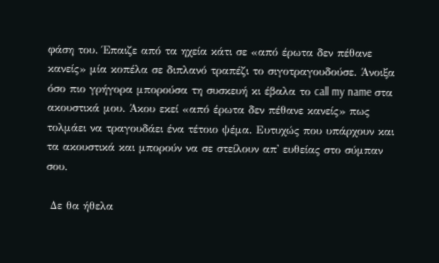φάση του. Έπαιζε από τα ηχεία κάτι σε «από έρωτα δεν πέθανε κανείς» μία κοπέλα σε διπλανό τραπέζι το σιγοτραγουδούσε. Άνοιξα όσο πιο γρήγορα μπορούσα τη συσκευή κι έβαλα το call my name στα ακουστικά μου. Άκου εκεί «από έρωτα δεν πέθανε κανείς» πως τολμάει να τραγουδάει ένα τέτοιο ψέμα. Ευτυχώς που υπάρχουν και τα ακουστικά και μπορούν να σε στείλουν απ' ευθείας στο σύμπαν σου.

 Δε θα ήθελα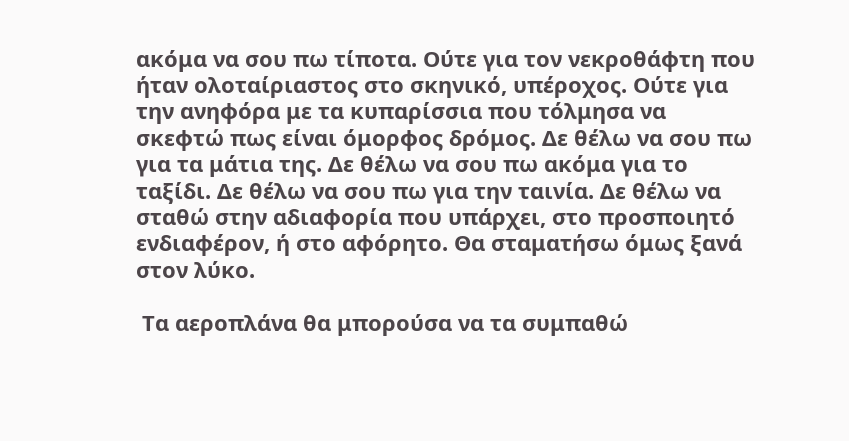ακόμα να σου πω τίποτα. Ούτε για τον νεκροθάφτη που ήταν ολοταίριαστος στο σκηνικό, υπέροχος. Ούτε για την ανηφόρα με τα κυπαρίσσια που τόλμησα να σκεφτώ πως είναι όμορφος δρόμος. Δε θέλω να σου πω για τα μάτια της. Δε θέλω να σου πω ακόμα για το ταξίδι. Δε θέλω να σου πω για την ταινία. Δε θέλω να σταθώ στην αδιαφορία που υπάρχει, στο προσποιητό ενδιαφέρον, ή στο αφόρητο. Θα σταματήσω όμως ξανά στον λύκο.

 Τα αεροπλάνα θα μπορούσα να τα συμπαθώ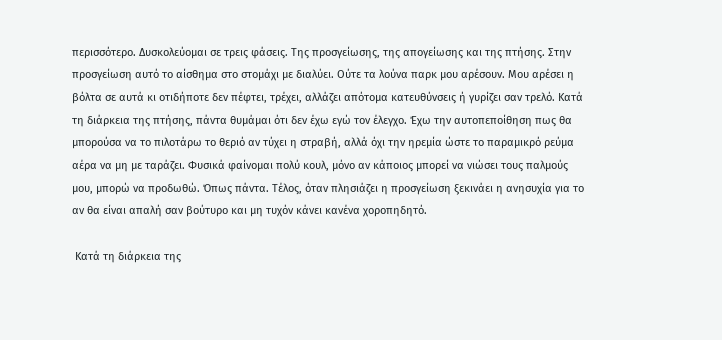περισσότερο. Δυσκολεύομαι σε τρεις φάσεις. Της προσγείωσης, της απογείωσης και της πτήσης. Στην προσγείωση αυτό το αίσθημα στο στομάχι με διαλύει. Ούτε τα λούνα παρκ μου αρέσουν. Μου αρέσει η βόλτα σε αυτά κι οτιδήποτε δεν πέφτει, τρέχει, αλλάζει απότομα κατευθύνσεις ή γυρίζει σαν τρελό. Κατά τη διάρκεια της πτήσης, πάντα θυμάμαι ότι δεν έχω εγώ τον έλεγχο. Έχω την αυτοπεποίθηση πως θα μπορούσα να το πιλοτάρω το θεριό αν τύχει η στραβή, αλλά όχι την ηρεμία ώστε το παραμικρό ρεύμα αέρα να μη με ταράζει. Φυσικά φαίνομαι πολύ κουλ, μόνο αν κάποιος μπορεί να νιώσει τους παλμούς μου, μπορώ να προδωθώ. Όπως πάντα. Τέλος, όταν πλησιάζει η προσγείωση ξεκινάει η ανησυχία για το αν θα είναι απαλή σαν βούτυρο και μη τυχόν κάνει κανένα χοροπηδητό.

 Κατά τη διάρκεια της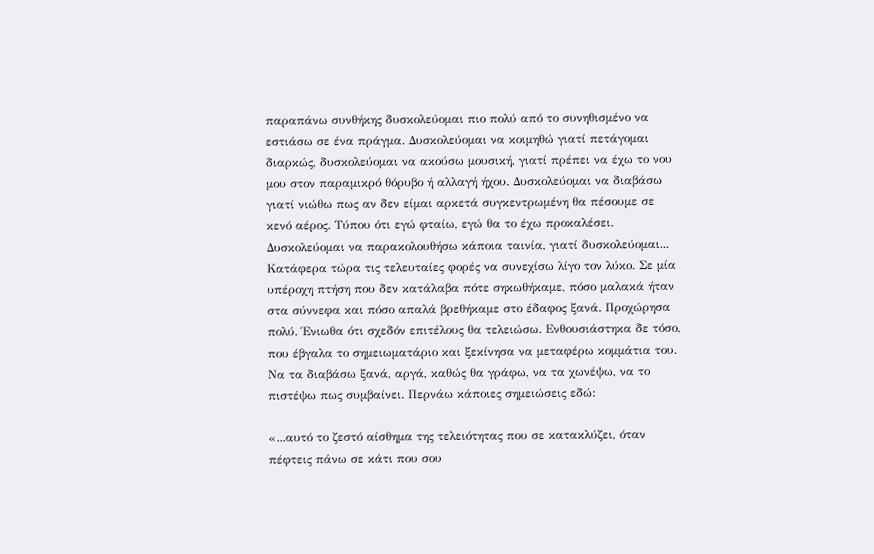παραπάνω συνθήκης δυσκολεύομαι πιο πολύ από το συνηθισμένο να εστιάσω σε ένα πράγμα. Δυσκολεύομαι να κοιμηθώ γιατί πετάγομαι διαρκώς, δυσκολεύομαι να ακούσω μουσική, γιατί πρέπει να έχω το νου μου στον παραμικρό θόρυβο ή αλλαγή ήχου. Δυσκολεύομαι να διαβάσω γιατί νιώθω πως αν δεν είμαι αρκετά συγκεντρωμένη θα πέσουμε σε κενό αέρος. Τύπου ότι εγώ φταίω, εγώ θα το έχω προκαλέσει. Δυσκολεύομαι να παρακολουθήσω κάποια ταινία, γιατί δυσκολεύομαι... Κατάφερα τώρα τις τελευταίες φορές να συνεχίσω λίγο τον λύκο. Σε μία υπέροχη πτήση που δεν κατάλαβα πότε σηκωθήκαμε, πόσο μαλακά ήταν στα σύννεφα και πόσο απαλά βρεθήκαμε στο έδαφος ξανά. Προχώρησα πολύ. Ένιωθα ότι σχεδόν επιτέλους θα τελειώσω. Ενθουσιάστηκα δε τόσο, που έβγαλα το σημειωματάριο και ξεκίνησα να μεταφέρω κομμάτια του. Να τα διαβάσω ξανά, αργά, καθώς θα γράφω, να τα χωνέψω, να το πιστέψω πως συμβαίνει. Περνάω κάποιες σημειώσεις εδώ:

«...αυτό το ζεστό αίσθημα της τελειότητας που σε κατακλύζει, όταν πέφτεις πάνω σε κάτι που σου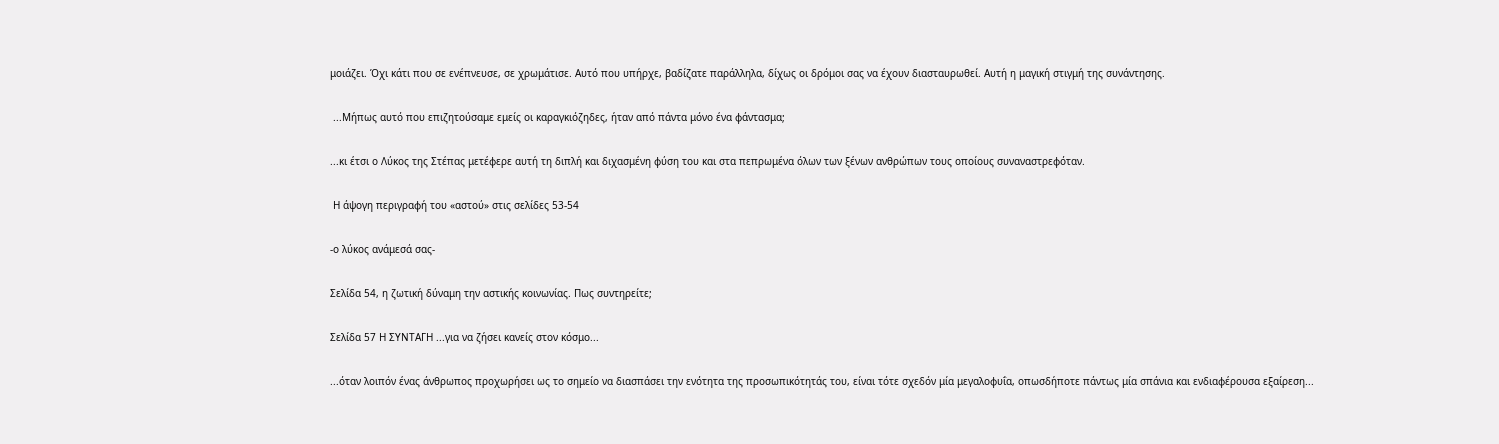μοιάζει. Όχι κάτι που σε ενέπνευσε, σε χρωμάτισε. Αυτό που υπήρχε, βαδίζατε παράλληλα, δίχως οι δρόμοι σας να έχουν διασταυρωθεί. Αυτή η μαγική στιγμή της συνάντησης.

 ...Μήπως αυτό που επιζητούσαμε εμείς οι καραγκιόζηδες, ήταν από πάντα μόνο ένα φάντασμα;

...κι έτσι ο Λύκος της Στέπας μετέφερε αυτή τη διπλή και διχασμένη φύση του και στα πεπρωμένα όλων των ξένων ανθρώπων τους οποίους συναναστρεφόταν.

 Η άψογη περιγραφή του «αστού» στις σελίδες 53-54

-ο λύκος ανάμεσά σας-

Σελίδα 54, η ζωτική δύναμη την αστικής κοινωνίας. Πως συντηρείτε;

Σελίδα 57 Η ΣΥΝΤΑΓΗ ...για να ζήσει κανείς στον κόσμο...

...όταν λοιπόν ένας άνθρωπος προχωρήσει ως το σημείο να διασπάσει την ενότητα της προσωπικότητάς του, είναι τότε σχεδόν μία μεγαλοφυΐα, οπωσδήποτε πάντως μία σπάνια και ενδιαφέρουσα εξαίρεση...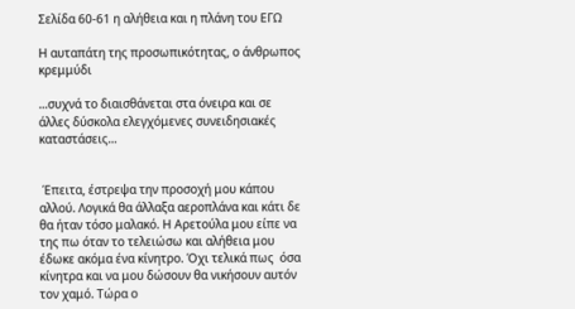Σελίδα 60-61 η αλήθεια και η πλάνη του ΕΓΩ

Η αυταπάτη της προσωπικότητας, ο άνθρωπος κρεμμύδι

...συχνά το διαισθάνεται στα όνειρα και σε άλλες δύσκολα ελεγχόμενες συνειδησιακές καταστάσεις...


 Έπειτα, έστρεψα την προσοχή μου κάπου αλλού. Λογικά θα άλλαξα αεροπλάνα και κάτι δε θα ήταν τόσο μαλακό. Η Αρετούλα μου είπε να της πω όταν το τελειώσω και αλήθεια μου έδωκε ακόμα ένα κίνητρο. Όχι τελικά πως  όσα κίνητρα και να μου δώσουν θα νικήσουν αυτόν τον χαμό. Τώρα ο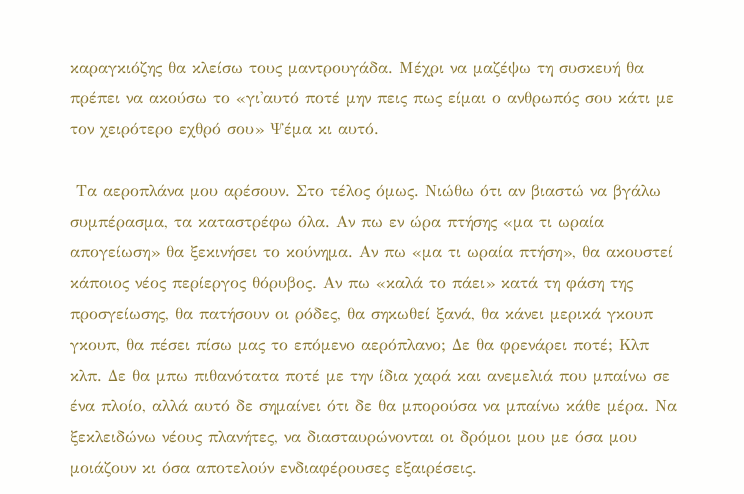καραγκιόζης θα κλείσω τους μαντρουγάδα. Μέχρι να μαζέψω τη συσκευή θα πρέπει να ακούσω το «γι'αυτό ποτέ μην πεις πως είμαι ο ανθρωπός σου κάτι με τον χειρότερο εχθρό σου» Ψέμα κι αυτό.

 Τα αεροπλάνα μου αρέσουν. Στο τέλος όμως. Νιώθω ότι αν βιαστώ να βγάλω συμπέρασμα, τα καταστρέφω όλα. Αν πω εν ώρα πτήσης «μα τι ωραία απογείωση» θα ξεκινήσει το κούνημα. Αν πω «μα τι ωραία πτήση», θα ακουστεί κάποιος νέος περίεργος θόρυβος. Αν πω «καλά το πάει» κατά τη φάση της προσγείωσης, θα πατήσουν οι ρόδες, θα σηκωθεί ξανά, θα κάνει μερικά γκουπ γκουπ, θα πέσει πίσω μας το επόμενο αερόπλανο; Δε θα φρενάρει ποτέ; Κλπ κλπ. Δε θα μπω πιθανότατα ποτέ με την ίδια χαρά και ανεμελιά που μπαίνω σε ένα πλοίο, αλλά αυτό δε σημαίνει ότι δε θα μπορούσα να μπαίνω κάθε μέρα. Να ξεκλειδώνω νέους πλανήτες, να διασταυρώνονται οι δρόμοι μου με όσα μου μοιάζουν κι όσα αποτελούν ενδιαφέρουσες εξαιρέσεις.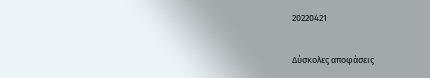20220421

Δύσκολες αποφάσεις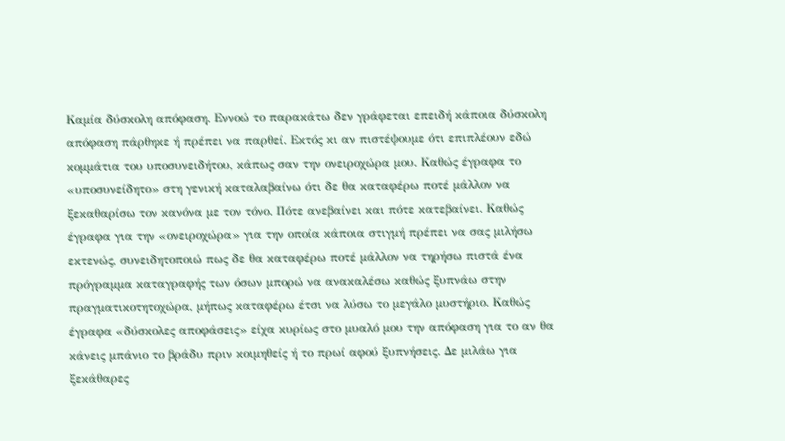Καμία δύσκολη απόφαση. Εννοώ το παρακάτω δεν γράφεται επειδή κάποια δύσκολη απόφαση πάρθηκε ή πρέπει να παρθεί. Εκτός κι αν πιστέψουμε ότι επιπλέουν εδώ κομμάτια του υποσυνειδήτου, κάπως σαν την ονειροχώρα μου. Καθώς έγραφα το «υποσυνείδητο» στη γενική καταλαβαίνω ότι δε θα καταφέρω ποτέ μάλλον να ξεκαθαρίσω τον κανόνα με τον τόνο. Πότε ανεβαίνει και πότε κατεβαίνει. Καθώς έγραφα για την «ονειροχώρα» για την οποία κάποια στιγμή πρέπει να σας μιλήσω εκτενώς, συνειδητοποιώ πως δε θα καταφέρω ποτέ μάλλον να τηρήσω πιστά ένα πρόγραμμα καταγραφής των όσων μπορώ να ανακαλέσω καθώς ξυπνάω στην πραγματικοτητοχώρα, μήπως καταφέρω έτσι να λύσω το μεγάλο μυστήριο. Καθώς έγραφα «δύσκολες αποφάσεις» είχα κυρίως στο μυαλό μου την απόφαση για το αν θα κάνεις μπάνιο το βράδυ πριν κοιμηθείς ή το πρωί αφού ξυπνήσεις. Δε μιλάω για ξεκάθαρες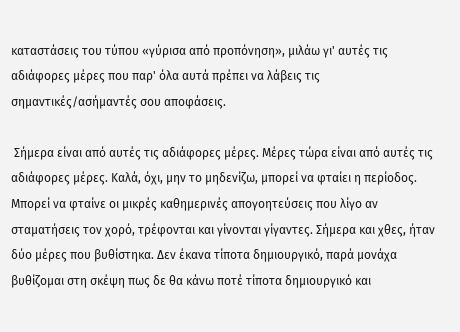καταστάσεις του τύπου «γύρισα από προπόνηση», μιλάω γι' αυτές τις αδιάφορες μέρες που παρ' όλα αυτά πρέπει να λάβεις τις σημαντικές/ασήμαντές σου αποφάσεις.

 Σήμερα είναι από αυτές τις αδιάφορες μέρες. Μέρες τώρα είναι από αυτές τις αδιάφορες μέρες. Καλά, όχι, μην το μηδενίζω, μπορεί να φταίει η περίοδος. Μπορεί να φταίνε οι μικρές καθημερινές απογοητεύσεις που λίγο αν σταματήσεις τον χορό, τρέφονται και γίνονται γίγαντες. Σήμερα και χθες, ήταν δύο μέρες που βυθίστηκα. Δεν έκανα τίποτα δημιουργικό, παρά μονάχα βυθίζομαι στη σκέψη πως δε θα κάνω ποτέ τίποτα δημιουργικό και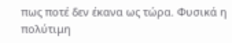πως ποτέ δεν έκανα ως τώρα. Φυσικά η πολύτιμη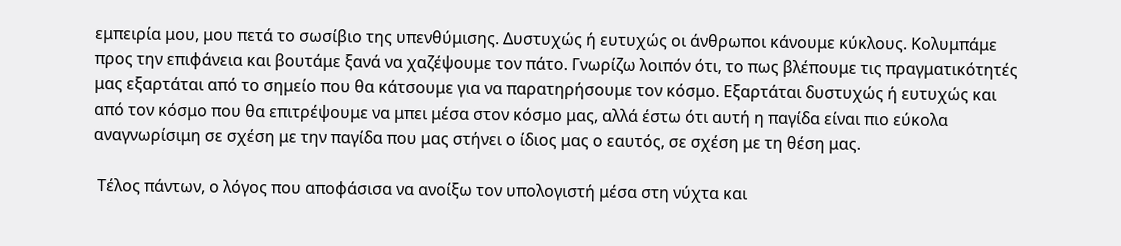εμπειρία μου, μου πετά το σωσίβιο της υπενθύμισης. Δυστυχώς ή ευτυχώς οι άνθρωποι κάνουμε κύκλους. Κολυμπάμε προς την επιφάνεια και βουτάμε ξανά να χαζέψουμε τον πάτο. Γνωρίζω λοιπόν ότι, το πως βλέπουμε τις πραγματικότητές μας εξαρτάται από το σημείο που θα κάτσουμε για να παρατηρήσουμε τον κόσμο. Εξαρτάται δυστυχώς ή ευτυχώς και από τον κόσμο που θα επιτρέψουμε να μπει μέσα στον κόσμο μας, αλλά έστω ότι αυτή η παγίδα είναι πιο εύκολα αναγνωρίσιμη σε σχέση με την παγίδα που μας στήνει ο ίδιος μας ο εαυτός, σε σχέση με τη θέση μας.

 Τέλος πάντων, ο λόγος που αποφάσισα να ανοίξω τον υπολογιστή μέσα στη νύχτα και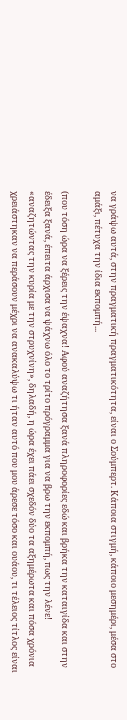να γράψω αυτά, στην πραγματική πραγματικότητα, είναι ο Σούμπερτ. Κάποια στιγμή, κάποιο μεσημέρι, μέσα στο αμάξι, πέτυχα την ίδια εκπομπή...

(που τόση ώρα να ξέρεις την έψαχνα! Αφού αναζήτησα ξανά πληροφορίες εδώ και βρήκα την καταιγίδα και στην έδειξα ξανά, έπειτα άρχισα να ψάχνω όλο το τρίτο πρόγραμμα για να βρω την εκπομπή, πως την λένε! «αναζητώντας την κυρία με την στρυχνίνη», δηλαδή, η ώρα έχει πάει σχεδόν δύο τα αξημέρωτα και πόσα χρόνια χρειάστηκαν να περάσουν μέχρι να ανακαλύψω τι ήταν αυτό που μου άρεσε τόσο και ουάου, τι τέλειος τίτλος είναι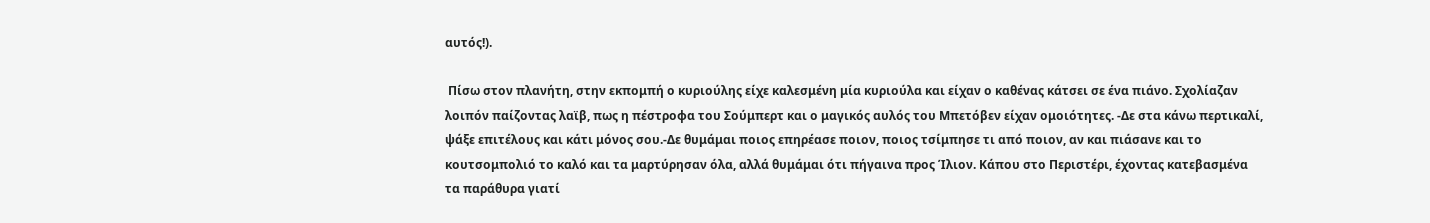αυτός!).

 Πίσω στον πλανήτη, στην εκπομπή ο κυριούλης είχε καλεσμένη μία κυριούλα και είχαν ο καθένας κάτσει σε ένα πιάνο. Σχολίαζαν λοιπόν παίζοντας λαϊβ, πως η πέστροφα του Σούμπερτ και ο μαγικός αυλός του Μπετόβεν είχαν ομοιότητες. -Δε στα κάνω περτικαλί, ψάξε επιτέλους και κάτι μόνος σου.-Δε θυμάμαι ποιος επηρέασε ποιον, ποιος τσίμπησε τι από ποιον, αν και πιάσανε και το κουτσομπολιό το καλό και τα μαρτύρησαν όλα, αλλά θυμάμαι ότι πήγαινα προς Ίλιον. Κάπου στο Περιστέρι, έχοντας κατεβασμένα τα παράθυρα γιατί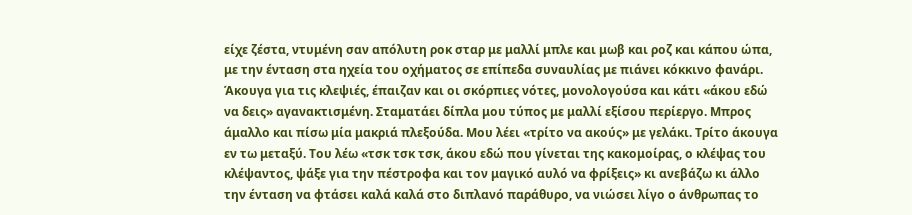είχε ζέστα, ντυμένη σαν απόλυτη ροκ σταρ με μαλλί μπλε και μωβ και ροζ και κάπου ώπα, με την ένταση στα ηχεία του οχήματος σε επίπεδα συναυλίας με πιάνει κόκκινο φανάρι. Άκουγα για τις κλεψιές, έπαιζαν και οι σκόρπιες νότες, μονολογούσα και κάτι «άκου εδώ να δεις» αγανακτισμένη. Σταματάει δίπλα μου τύπος με μαλλί εξίσου περίεργο. Μπρος άμαλλο και πίσω μία μακριά πλεξούδα. Μου λέει «τρίτο να ακούς» με γελάκι. Τρίτο άκουγα εν τω μεταξύ. Του λέω «τσκ τσκ τσκ, άκου εδώ που γίνεται της κακομοίρας, ο κλέψας του κλέψαντος, ψάξε για την πέστροφα και τον μαγικό αυλό να φρίξεις» κι ανεβάζω κι άλλο την ένταση να φτάσει καλά καλά στο διπλανό παράθυρο, να νιώσει λίγο ο άνθρωπας το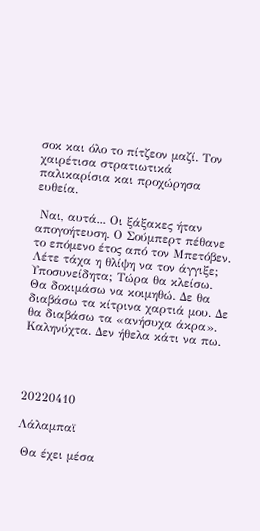σοκ και όλο το πίτζεον μαζί. Τον χαιρέτισα στρατιωτικά παλικαρίσια και προχώρησα ευθεία.

 Ναι, αυτά... Οι ξάξακες ήταν απογοήτευση. Ο Σούμπερτ πέθανε το επόμενο έτος από τον Μπετόβεν. Λέτε τάχα η θλίψη να τον άγγιξε; Υποσυνείδητα; Τώρα θα κλείσω. Θα δοκιμάσω να κοιμηθώ. Δε θα διαβάσω τα κίτρινα χαρτιά μου. Δε θα διαβάσω τα «ανήσυχα άκρα». Καληνύχτα. Δεν ήθελα κάτι να πω.




20220410

Λάλαμπαϊ

 Θα έχει μέσα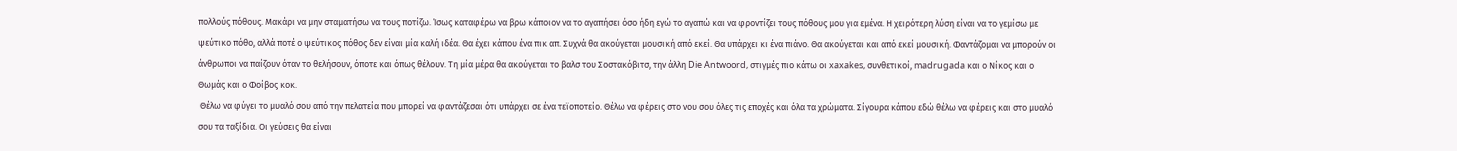πολλούς πόθους. Μακάρι να μην σταματήσω να τους ποτίζω. Ίσως καταφέρω να βρω κάποιον να το αγαπήσει όσο ήδη εγώ το αγαπώ και να φροντίζει τους πόθους μου για εμένα. Η χειρότερη λύση είναι να το γεμίσω με ψεύτικο πόθο, αλλά ποτέ ο ψεύτικος πόθος δεν είναι μία καλή ιδέα. Θα έχει κάπου ένα πικ απ. Συχνά θα ακούγεται μουσική από εκεί. Θα υπάρχει κι ένα πιάνο. Θα ακούγεται και από εκεί μουσική. Φαντάζομαι να μπορούν οι άνθρωποι να παίζουν όταν το θελήσουν, όποτε και όπως θέλουν. Τη μία μέρα θα ακούγεται το βαλσ του Σοστακόβιτσ, την άλλη Die Antwoord, στιγμές πιο κάτω οι xaxakes, συνθετικοί, madrugada και ο Νίκος και ο Θωμάς και ο Φοίβος κοκ.
 Θέλω να φύγει το μυαλό σου από την πελατεία που μπορεί να φαντάζεσαι ότι υπάρχει σε ένα τεϊοποτείο. Θέλω να φέρεις στο νου σου όλες τις εποχές και όλα τα χρώματα. Σίγουρα κάπου εδώ θέλω να φέρεις και στο μυαλό σου τα ταξίδια. Οι γεύσεις θα είναι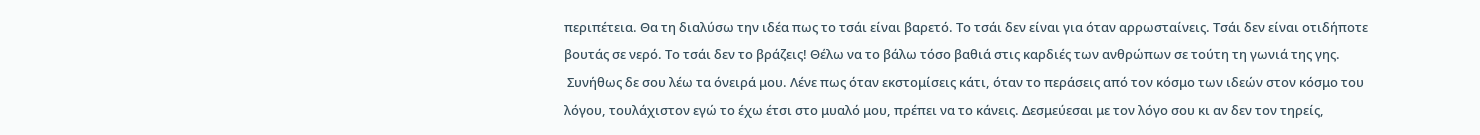περιπέτεια. Θα τη διαλύσω την ιδέα πως το τσάι είναι βαρετό. Το τσάι δεν είναι για όταν αρρωσταίνεις. Τσάι δεν είναι οτιδήποτε βουτάς σε νερό. Το τσάι δεν το βράζεις! Θέλω να το βάλω τόσο βαθιά στις καρδιές των ανθρώπων σε τούτη τη γωνιά της γης.
 Συνήθως δε σου λέω τα όνειρά μου. Λένε πως όταν εκστομίσεις κάτι, όταν το περάσεις από τον κόσμο των ιδεών στον κόσμο του λόγου, τουλάχιστον εγώ το έχω έτσι στο μυαλό μου, πρέπει να το κάνεις. Δεσμεύεσαι με τον λόγο σου κι αν δεν τον τηρείς,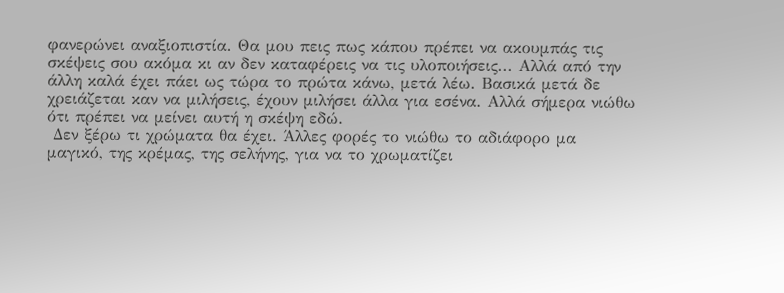φανερώνει αναξιοπιστία. Θα μου πεις πως κάπου πρέπει να ακουμπάς τις σκέψεις σου ακόμα κι αν δεν καταφέρεις να τις υλοποιήσεις... Αλλά από την άλλη καλά έχει πάει ως τώρα το πρώτα κάνω, μετά λέω. Βασικά μετά δε χρειάζεται καν να μιλήσεις, έχουν μιλήσει άλλα για εσένα. Αλλά σήμερα νιώθω ότι πρέπει να μείνει αυτή η σκέψη εδώ.
 Δεν ξέρω τι χρώματα θα έχει. Άλλες φορές το νιώθω το αδιάφορο μα μαγικό, της κρέμας, της σελήνης, για να το χρωματίζει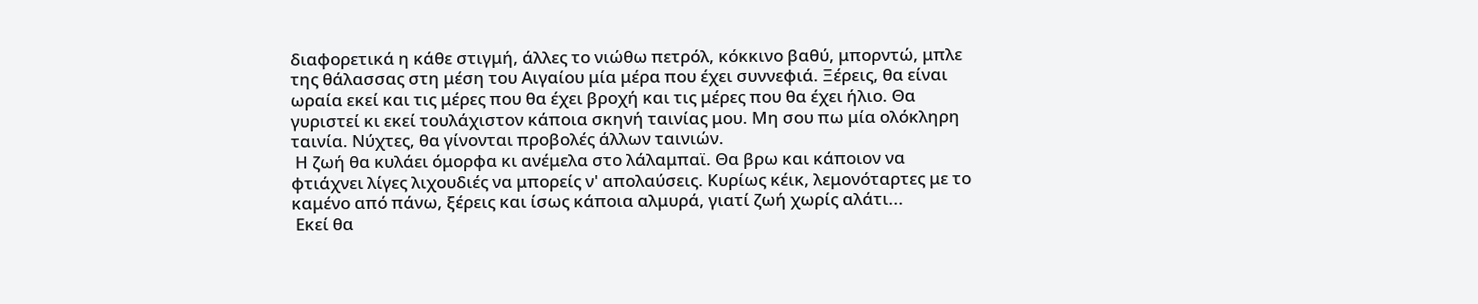διαφορετικά η κάθε στιγμή, άλλες το νιώθω πετρόλ, κόκκινο βαθύ, μπορντώ, μπλε της θάλασσας στη μέση του Αιγαίου μία μέρα που έχει συννεφιά. Ξέρεις, θα είναι ωραία εκεί και τις μέρες που θα έχει βροχή και τις μέρες που θα έχει ήλιο. Θα γυριστεί κι εκεί τουλάχιστον κάποια σκηνή ταινίας μου. Μη σου πω μία ολόκληρη ταινία. Νύχτες, θα γίνονται προβολές άλλων ταινιών.
 Η ζωή θα κυλάει όμορφα κι ανέμελα στο λάλαμπαϊ. Θα βρω και κάποιον να φτιάχνει λίγες λιχουδιές να μπορείς ν' απολαύσεις. Κυρίως κέικ, λεμονόταρτες με το καμένο από πάνω, ξέρεις και ίσως κάποια αλμυρά, γιατί ζωή χωρίς αλάτι...
 Εκεί θα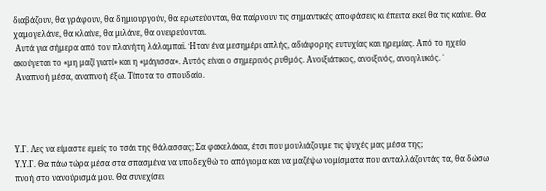διαβάζουν, θα γράφουν, θα δημιουργούν, θα ερωτεύονται, θα παίρνουν τις σημαντικές αποφάσεις κι έπειτα εκεί θα τις καίνε. Θα χαμογελάνε, θα κλαίνε, θα μιλάνε, θα ονειρεύονται.
 Αυτά για σήμερα από τον πλανήτη λάλαμπαϊ. Ήταν ένα μεσημέρι απλής, αδιάφορης ευτυχίας και ηρεμίας. Από το ηχείο ακούγεται το «μη μαζί γιατί» και η «μάγισσα». Αυτός είναι ο σημερινός ρυθμός. Ανοιξιάτικος, ανοιξινός, ανοιγλυκός. ΄
 Αναπνοή μέσα, αναπνοή έξω. Τίποτα το σπουδαίο.




Υ.Γ. Λες να είμαστε εμείς το τσάι της θάλασσας; Σα φακελάκια, έτσι που μουλιάζουμε τις ψυχές μας μέσα της;
Υ.Υ.Γ. Θα πάω τώρα μέσα στα σπασμένα να υποδεχθώ το απόγιομα και να μαζέψω νομίσματα που ανταλλάζοντάς τα, θα δώσω πνοή στο νανούρισμά μου. Θα συνεχίσει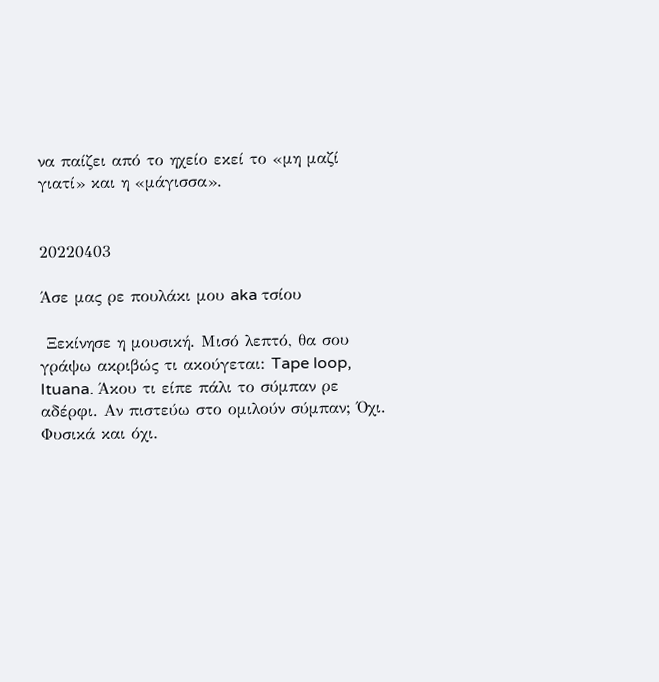να παίζει από το ηχείο εκεί το «μη μαζί γιατί» και η «μάγισσα».


20220403

Άσε μας ρε πουλάκι μου aka τσίου

 Ξεκίνησε η μουσική. Μισό λεπτό, θα σου γράψω ακριβώς τι ακούγεται: Tape loop, Ituana. Άκου τι είπε πάλι το σύμπαν ρε αδέρφι. Αν πιστεύω στο ομιλούν σύμπαν; Όχι. Φυσικά και όχι.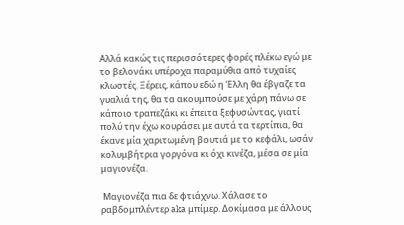Αλλά κακώς τις περισσότερες φορές πλέκω εγώ με το βελονάκι υπέροχα παραμύθια από τυχαίες κλωστές. Ξέρεις, κάπου εδώ η Έλλη θα έβγαζε τα γυαλιά της, θα τα ακουμπούσε με χάρη πάνω σε κάποιο τραπεζάκι κι έπειτα ξεφυσώντας, γιατί πολύ την έχω κουράσει με αυτά τα τερτίπια, θα έκανε μία χαριτωμένη βουτιά με το κεφάλι, ωσάν κολυμβήτρια γοργόνα κι όχι κινέζα, μέσα σε μία μαγιονέζα.

 Μαγιονέζα πια δε φτιάχνω. Χάλασε το ραβδομπλέντερ aka μπίμερ. Δοκίμασα με άλλους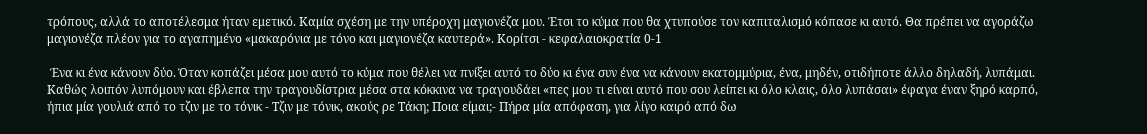τρόπους, αλλά το αποτέλεσμα ήταν εμετικό. Καμία σχέση με την υπέροχη μαγιονέζα μου. Έτσι το κύμα που θα χτυπούσε τον καπιταλισμό κόπασε κι αυτό. Θα πρέπει να αγοράζω μαγιονέζα πλέον για το αγαπημένο «μακαρόνια με τόνο και μαγιονέζα καυτερά». Κορίτσι - κεφαλαιοκρατία 0-1

 Ένα κι ένα κάνουν δύο. Όταν κοπάζει μέσα μου αυτό το κύμα που θέλει να πνίξει αυτό το δύο κι ένα συν ένα να κάνουν εκατομμύρια, ένα, μηδέν, οτιδήποτε άλλο δηλαδή, λυπάμαι. Καθώς λοιπόν λυπόμουν και έβλεπα την τραγουδίστρια μέσα στα κόκκινα να τραγουδάει «πες μου τι είναι αυτό που σου λείπει κι όλο κλαις, όλο λυπάσαι» έφαγα έναν ξηρό καρπό, ήπια μία γουλιά από το τζιν με το τόνικ - Τζιν με τόνικ, ακούς ρε Τάκη; Ποια είμαι;- Πήρα μία απόφαση, για λίγο καιρό από δω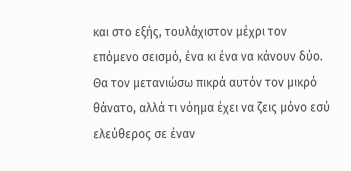και στο εξής, τουλάχιστον μέχρι τον επόμενο σεισμό, ένα κι ένα να κάνουν δύο. Θα τον μετανιώσω πικρά αυτόν τον μικρό θάνατο, αλλά τι νόημα έχει να ζεις μόνο εσύ ελεύθερος σε έναν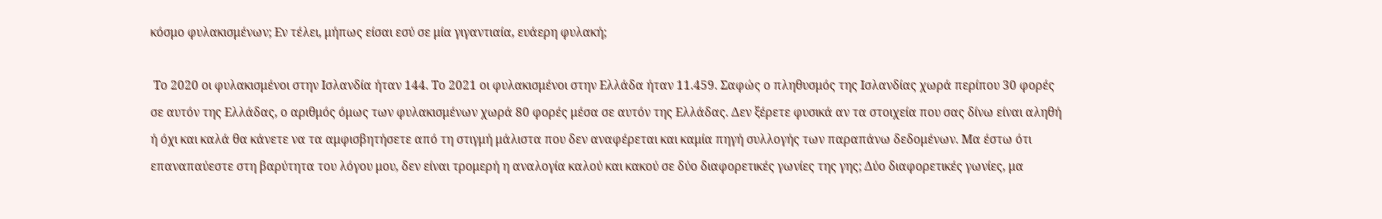κόσμο φυλακισμένων; Εν τέλει, μήπως είσαι εσύ σε μία γιγαντιαία, ευάερη φυλακή;

 Το 2020 οι φυλακισμένοι στην Ισλανδία ήταν 144. Το 2021 οι φυλακισμένοι στην Ελλάδα ήταν 11.459. Σαφώς ο πληθυσμός της Ισλανδίας χωρά περίπου 30 φορές σε αυτόν της Ελλάδας, ο αριθμός όμως των φυλακισμένων χωρά 80 φορές μέσα σε αυτόν της Ελλάδας. Δεν ξέρετε φυσικά αν τα στοιχεία που σας δίνω είναι αληθή ή όχι και καλά θα κάνετε να τα αμφισβητήσετε από τη στιγμή μάλιστα που δεν αναφέρεται και καμία πηγή συλλογής των παραπάνω δεδομένων. Μα έστω ότι επαναπαύεστε στη βαρύτητα του λόγου μου, δεν είναι τρομερή η αναλογία καλού και κακού σε δύο διαφορετικές γωνίες της γης; Δύο διαφορετικές γωνίες, μα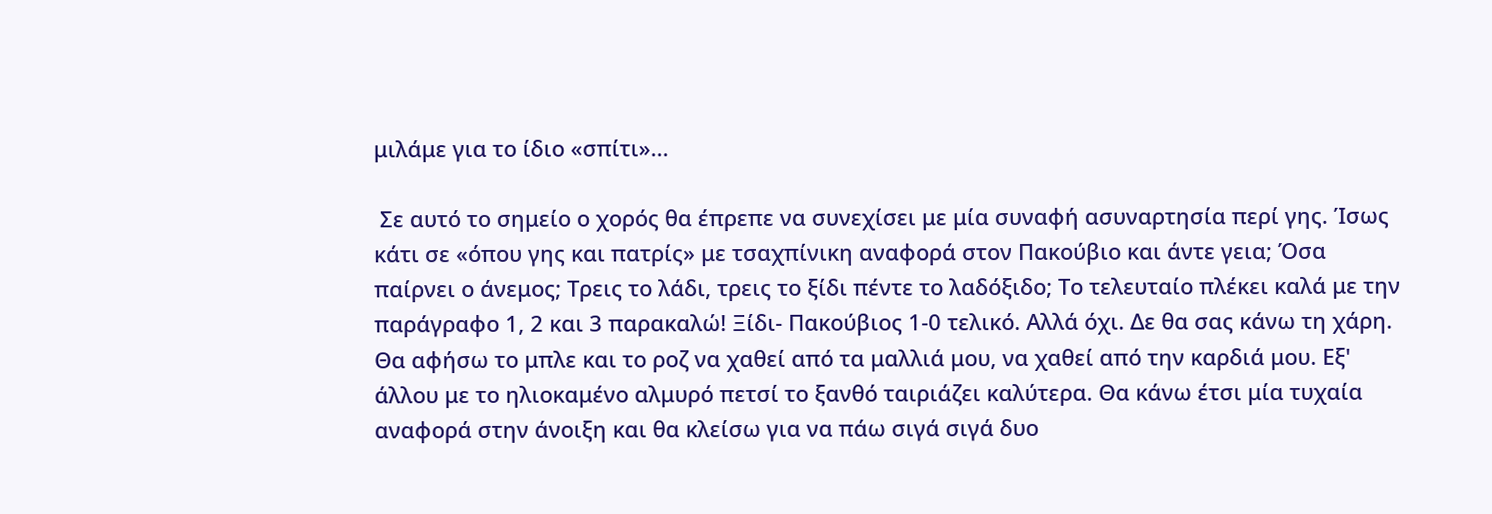μιλάμε για το ίδιο «σπίτι»...

 Σε αυτό το σημείο ο χορός θα έπρεπε να συνεχίσει με μία συναφή ασυναρτησία περί γης. Ίσως κάτι σε «όπου γης και πατρίς» με τσαχπίνικη αναφορά στον Πακούβιο και άντε γεια; Όσα παίρνει ο άνεμος; Τρεις το λάδι, τρεις το ξίδι πέντε το λαδόξιδο; Το τελευταίο πλέκει καλά με την παράγραφο 1, 2 και 3 παρακαλώ! Ξίδι- Πακούβιος 1-0 τελικό. Αλλά όχι. Δε θα σας κάνω τη χάρη. Θα αφήσω το μπλε και το ροζ να χαθεί από τα μαλλιά μου, να χαθεί από την καρδιά μου. Εξ' άλλου με το ηλιοκαμένο αλμυρό πετσί το ξανθό ταιριάζει καλύτερα. Θα κάνω έτσι μία τυχαία αναφορά στην άνοιξη και θα κλείσω για να πάω σιγά σιγά δυο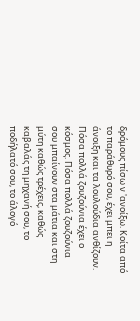δρόμους πίσω ν 'ανοίξω. Κοίτα από το παράθυρό σου, έχει μπει η άνοιξη και τα λουλούδια ανθίζουν. Πόσα πολλά ζουζούνια έχει ο κόσμος. Πόσα πολλά ζουζούνια σου μπαίνουν στα μάτια και στη μύτη καθώς τρέχεις, καθώς καβαλάς τη μηχανή σου, το ποδήλατό σου, το άλογό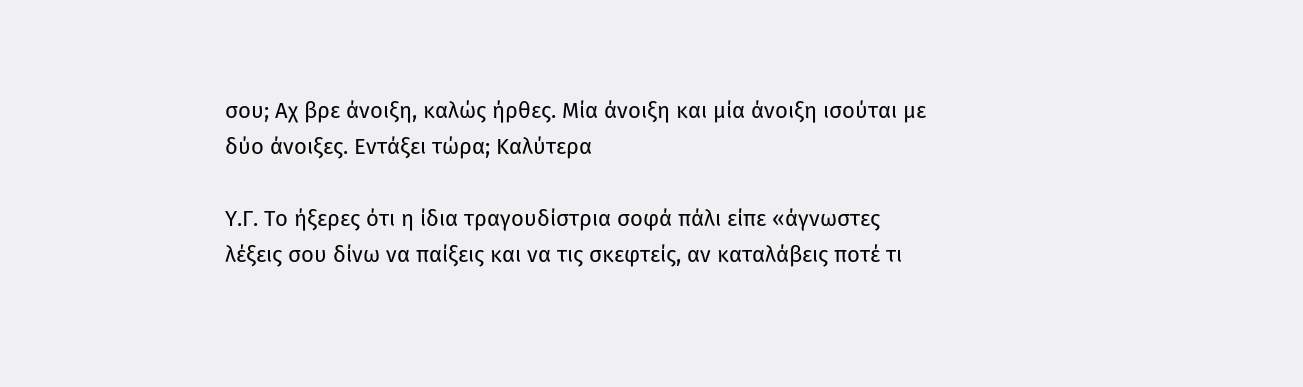σου; Αχ βρε άνοιξη, καλώς ήρθες. Μία άνοιξη και μία άνοιξη ισούται με δύο άνοιξες. Εντάξει τώρα; Καλύτερα

Υ.Γ. Το ήξερες ότι η ίδια τραγουδίστρια σοφά πάλι είπε «άγνωστες λέξεις σου δίνω να παίξεις και να τις σκεφτείς, αν καταλάβεις ποτέ τι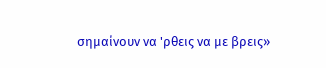σημαίνουν να 'ρθεις να με βρεις»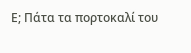Ε; Πάτα τα πορτοκαλί του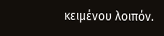κειμένου λοιπόν.